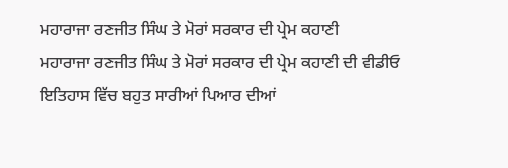ਮਹਾਰਾਜਾ ਰਣਜੀਤ ਸਿੰਘ ਤੇ ਮੋਰਾਂ ਸਰਕਾਰ ਦੀ ਪ੍ਰੇਮ ਕਹਾਣੀ
ਮਹਾਰਾਜਾ ਰਣਜੀਤ ਸਿੰਘ ਤੇ ਮੋਰਾਂ ਸਰਕਾਰ ਦੀ ਪ੍ਰੇਮ ਕਹਾਣੀ ਦੀ ਵੀਡੀਓ
ਇਤਿਹਾਸ ਵਿੱਚ ਬਹੁਤ ਸਾਰੀਆਂ ਪਿਆਰ ਦੀਆਂ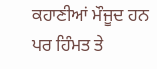ਕਹਾਣੀਆਂ ਮੌਜੂਦ ਹਨ ਪਰ ਹਿੰਮਤ ਤੇ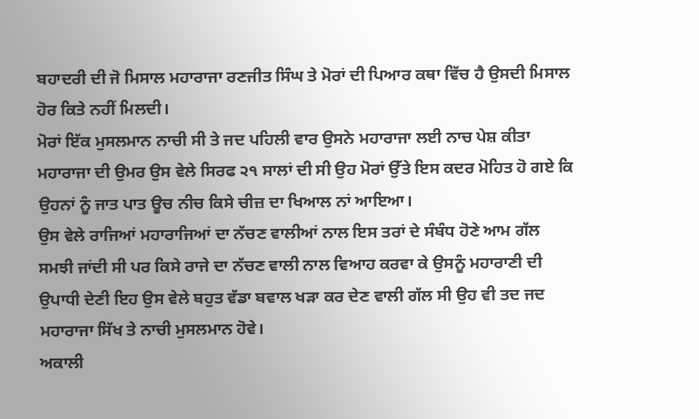ਬਹਾਦਰੀ ਦੀ ਜੋ ਮਿਸਾਲ ਮਹਾਰਾਜਾ ਰਣਜੀਤ ਸਿੰਘ ਤੇ ਮੋਰਾਂ ਦੀ ਪਿਆਰ ਕਥਾ ਵਿੱਚ ਹੈ ਉਸਦੀ ਮਿਸਾਲ ਹੋਰ ਕਿਤੇ ਨਹੀਂ ਮਿਲਦੀ।
ਮੋਰਾਂ ਇੱਕ ਮੁਸਲਮਾਨ ਨਾਚੀ ਸੀ ਤੇ ਜਦ ਪਹਿਲੀ ਵਾਰ ਉਸਨੇ ਮਹਾਰਾਜਾ ਲਈ ਨਾਚ ਪੇਸ਼ ਕੀਤਾ ਮਹਾਰਾਜਾ ਦੀ ਉਮਰ ਉਸ ਵੇਲੇ ਸਿਰਫ ੨੧ ਸਾਲਾਂ ਦੀ ਸੀ ਉਹ ਮੋਰਾਂ ਉੱਤੇ ਇਸ ਕਦਰ ਮੋਹਿਤ ਹੋ ਗਏ ਕਿ ਉਹਨਾਂ ਨੂੰ ਜਾਤ ਪਾਤ ਊਚ ਨੀਚ ਕਿਸੇ ਚੀਜ਼ ਦਾ ਖਿਆਲ ਨਾਂ ਆਇਆ।
ਉਸ ਵੇਲੇ ਰਾਜਿਆਂ ਮਹਾਰਾਜਿਆਂ ਦਾ ਨੱਚਣ ਵਾਲੀਆਂ ਨਾਲ ਇਸ ਤਰਾਂ ਦੇ ਸੰਬੰਧ ਹੋਣੇ ਆਮ ਗੱਲ ਸਮਝੀ ਜਾਂਦੀ ਸੀ ਪਰ ਕਿਸੇ ਰਾਜੇ ਦਾ ਨੱਚਣ ਵਾਲੀ ਨਾਲ ਵਿਆਹ ਕਰਵਾ ਕੇ ਉਸਨੂੰ ਮਹਾਰਾਣੀ ਦੀ ਉਪਾਧੀ ਦੇਣੀ ਇਹ ਉਸ ਵੇਲੇ ਬਹੁਤ ਵੱਡਾ ਬਵਾਲ ਖੜਾ ਕਰ ਦੇਣ ਵਾਲੀ ਗੱਲ ਸੀ ਉਹ ਵੀ ਤਦ ਜਦ ਮਹਾਰਾਜਾ ਸਿੱਖ ਤੇ ਨਾਚੀ ਮੁਸਲਮਾਨ ਹੋਵੇ।
ਅਕਾਲੀ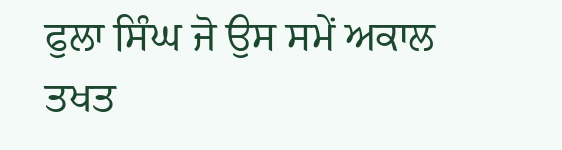ਫੁਲਾ ਸਿੰਘ ਜੋ ਉਸ ਸਮੇਂ ਅਕਾਲ ਤਖਤ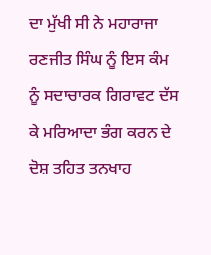ਦਾ ਮੁੱਖੀ ਸੀ ਨੇ ਮਹਾਰਾਜਾ ਰਣਜੀਤ ਸਿੰਘ ਨੂੰ ਇਸ ਕੰਮ ਨੂੰ ਸਦਾਚਾਰਕ ਗਿਰਾਵਟ ਦੱਸ ਕੇ ਮਰਿਆਦਾ ਭੰਗ ਕਰਨ ਦੇ ਦੋਸ਼ ਤਹਿਤ ਤਨਖਾਹ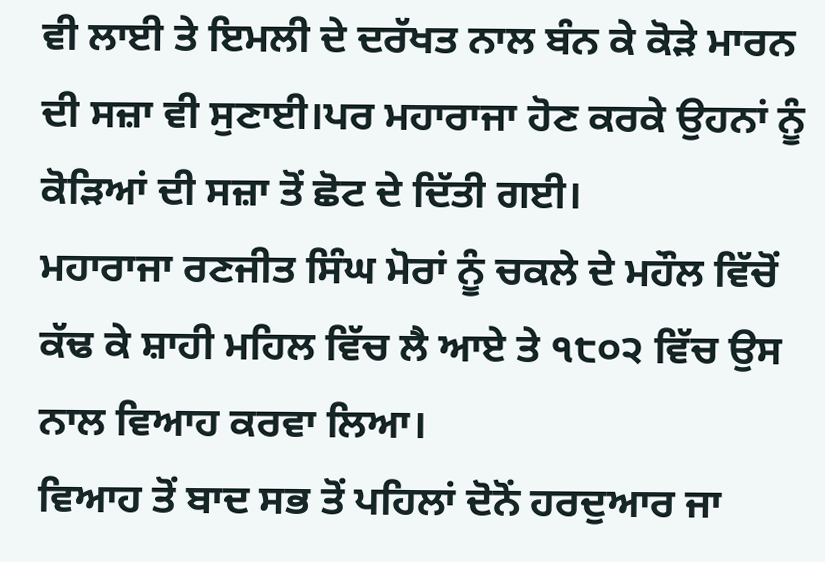ਵੀ ਲਾਈ ਤੇ ਇਮਲੀ ਦੇ ਦਰੱਖਤ ਨਾਲ ਬੰਨ ਕੇ ਕੋੜੇ ਮਾਰਨ ਦੀ ਸਜ਼ਾ ਵੀ ਸੁਣਾਈ।ਪਰ ਮਹਾਰਾਜਾ ਹੋਣ ਕਰਕੇ ਉਹਨਾਂ ਨੂੰ ਕੋੜਿਆਂ ਦੀ ਸਜ਼ਾ ਤੋਂ ਛੋਟ ਦੇ ਦਿੱਤੀ ਗਈ।
ਮਹਾਰਾਜਾ ਰਣਜੀਤ ਸਿੰਘ ਮੋਰਾਂ ਨੂੰ ਚਕਲੇ ਦੇ ਮਹੌਲ ਵਿੱਚੋਂ ਕੱਢ ਕੇ ਸ਼ਾਹੀ ਮਹਿਲ ਵਿੱਚ ਲੈ ਆਏ ਤੇ ੧੮੦੨ ਵਿੱਚ ਉਸ ਨਾਲ ਵਿਆਹ ਕਰਵਾ ਲਿਆ।
ਵਿਆਹ ਤੋਂ ਬਾਦ ਸਭ ਤੋਂ ਪਹਿਲਾਂ ਦੋਨੋਂ ਹਰਦੁਆਰ ਜਾ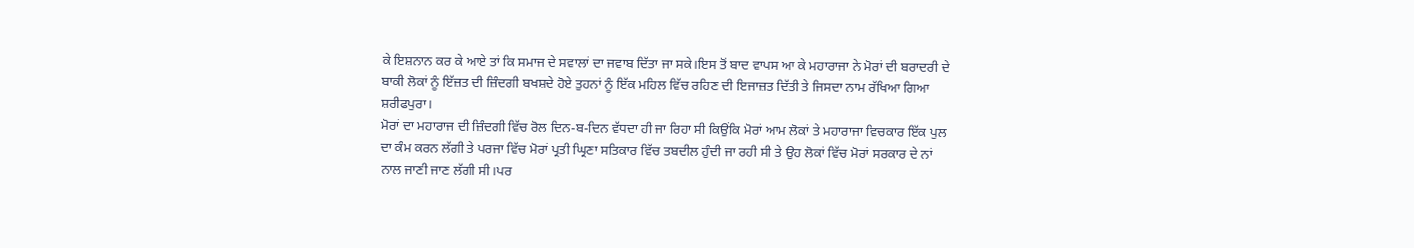ਕੇ ਇਸ਼ਨਾਨ ਕਰ ਕੇ ਆਏ ਤਾਂ ਕਿ ਸਮਾਜ ਦੇ ਸਵਾਲਾਂ ਦਾ ਜਵਾਬ ਦਿੱਤਾ ਜਾ ਸਕੇ।ਇਸ ਤੋਂ ਬਾਦ ਵਾਪਸ ਆ ਕੇ ਮਹਾਰਾਜਾ ਨੇ ਮੋਰਾਂ ਦੀ ਬਰਾਦਰੀ ਦੇ ਬਾਕੀ ਲੋਕਾਂ ਨੂੰ ਇੱਜ਼ਤ ਦੀ ਜ਼ਿੰਦਗੀ ਬਖਸ਼ਦੇ ਹੋਏ ਤੁਹਨਾਂ ਨੂੰ ਇੱਕ ਮਹਿਲ ਵਿੱਚ ਰਹਿਣ ਦੀ ਇਜਾਜ਼ਤ ਦਿੱਤੀ ਤੇ ਜਿਸਦਾ ਨਾਮ ਰੱਖਿਆ ਗਿਆ ਸ਼ਰੀਫਪੁਰਾ।
ਮੋਰਾਂ ਦਾ ਮਹਾਰਾਜ ਦੀ ਜ਼ਿੰਦਗੀ ਵਿੱਚ ਰੋਲ ਦਿਨ-ਬ-ਦਿਨ ਵੱਧਦਾ ਹੀ ਜਾ ਰਿਹਾ ਸੀ ਕਿਉਂਕਿ ਮੋਰਾਂ ਆਮ ਲੋਕਾਂ ਤੇ ਮਹਾਰਾਜਾ ਵਿਚਕਾਰ ਇੱਕ ਪੁਲ ਦਾ ਕੰਮ ਕਰਨ ਲੱਗੀ ਤੇ ਪਰਜਾ ਵਿੱਚ ਮੋਰਾਂ ਪ੍ਰਤੀ ਘ੍ਰਿਣਾ ਸਤਿਕਾਰ ਵਿੱਚ ਤਬਦੀਲ ਹੁੰਦੀ ਜਾ ਰਹੀ ਸੀ ਤੇ ਉਹ ਲੋਕਾਂ ਵਿੱਚ ਮੋਰਾਂ ਸਰਕਾਰ ਦੇ ਨਾਂ ਨਾਲ ਜਾਣੀ ਜਾਣ ਲੱਗੀ ਸੀ।ਪਰ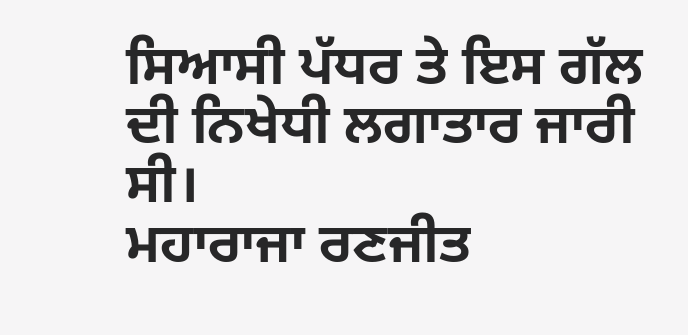ਸਿਆਸੀ ਪੱਧਰ ਤੇ ਇਸ ਗੱਲ ਦੀ ਨਿਖੇਧੀ ਲਗਾਤਾਰ ਜਾਰੀ ਸੀ।
ਮਹਾਰਾਜਾ ਰਣਜੀਤ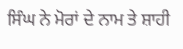ਸਿੰਘ ਨੇ ਮੋਰਾਂ ਦੇ ਨਾਮ ਤੇ ਸ਼ਾਹੀ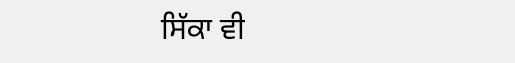ਸਿੱਕਾ ਵੀ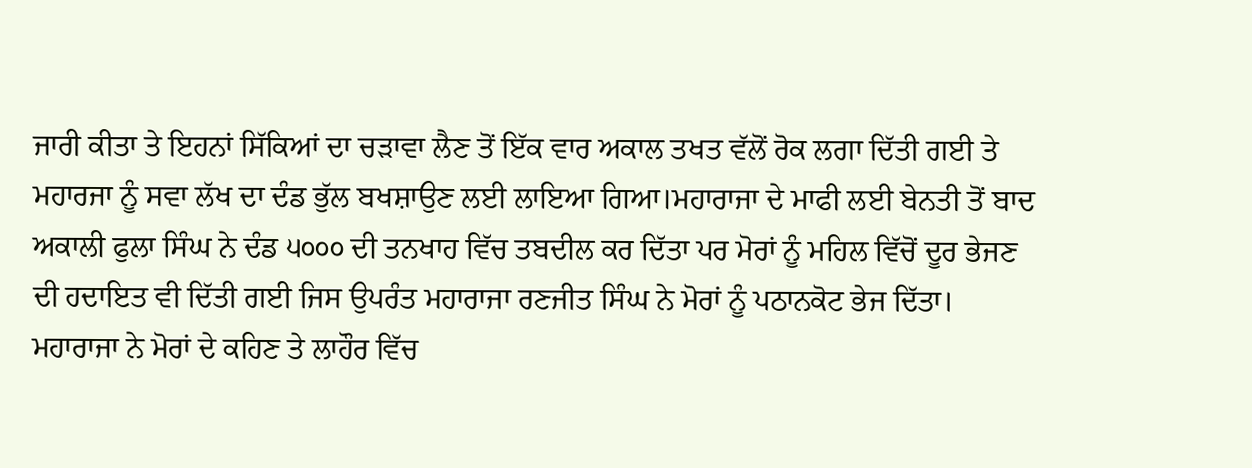ਜਾਰੀ ਕੀਤਾ ਤੇ ਇਹਨਾਂ ਸਿੱਕਿਆਂ ਦਾ ਚੜਾਵਾ ਲੈਣ ਤੋਂ ਇੱਕ ਵਾਰ ਅਕਾਲ ਤਖਤ ਵੱਲੋਂ ਰੋਕ ਲਗਾ ਦਿੱਤੀ ਗਈ ਤੇ ਮਹਾਰਜਾ ਨੂੰ ਸਵਾ ਲੱਖ ਦਾ ਦੰਡ ਭੁੱਲ ਬਖਸ਼ਾਉਣ ਲਈ ਲਾਇਆ ਗਿਆ।ਮਹਾਰਾਜਾ ਦੇ ਮਾਫੀ ਲਈ ਬੇਨਤੀ ਤੋਂ ਬਾਦ ਅਕਾਲੀ ਫੁਲਾ ਸਿੰਘ ਨੇ ਦੰਡ ੫੦੦੦ ਦੀ ਤਨਖਾਹ ਵਿੱਚ ਤਬਦੀਲ ਕਰ ਦਿੱਤਾ ਪਰ ਮੋਰਾਂ ਨੂੰ ਮਹਿਲ ਵਿੱਚੋਂ ਦੂਰ ਭੇਜਣ ਦੀ ਹਦਾਇਤ ਵੀ ਦਿੱਤੀ ਗਈ ਜਿਸ ਉਪਰੰਤ ਮਹਾਰਾਜਾ ਰਣਜੀਤ ਸਿੰਘ ਨੇ ਮੋਰਾਂ ਨੂੰ ਪਠਾਨਕੋਟ ਭੇਜ ਦਿੱਤਾ।
ਮਹਾਰਾਜਾ ਨੇ ਮੋਰਾਂ ਦੇ ਕਹਿਣ ਤੇ ਲਾਹੌਰ ਵਿੱਚ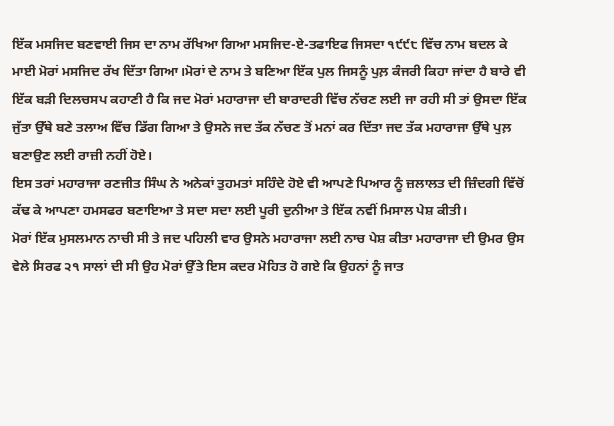ਇੱਕ ਮਸਜਿਦ ਬਣਵਾਈ ਜਿਸ ਦਾ ਨਾਮ ਰੱਖਿਆ ਗਿਆ ਮਸਜਿਦ-ਏ-ਤਫਾਇਫ ਜਿਸਦਾ ੧੯੯੮ ਵਿੱਚ ਨਾਮ ਬਦਲ ਕੇ ਮਾਈ ਮੋਰਾਂ ਮਸਜਿਦ ਰੱਖ ਦਿੱਤਾ ਗਿਆ।ਮੋਰਾਂ ਦੇ ਨਾਮ ਤੇ ਬਣਿਆ ਇੱਕ ਪੁਲ ਜਿਸਨੂੰ ਪੁਲ਼ ਕੰਜਰੀ ਕਿਹਾ ਜਾਂਦਾ ਹੈ ਬਾਰੇ ਵੀ ਇੱਕ ਬੜੀ ਦਿਲਚਸਪ ਕਹਾਣੀ ਹੈ ਕਿ ਜਦ ਮੋਰਾਂ ਮਹਾਰਾਜਾ ਦੀ ਬਾਰਾਦਰੀ ਵਿੱਚ ਨੱਚਣ ਲਈ ਜਾ ਰਹੀ ਸੀ ਤਾਂ ਉਸਦਾ ਇੱਕ ਜੁੱਤਾ ਉੱਥੇ ਬਣੇ ਤਲਾਅ ਵਿੱਚ ਡਿੱਗ ਗਿਆ ਤੇ ਉਸਨੇ ਜਦ ਤੱਕ ਨੱਚਣ ਤੋਂ ਮਨਾਂ ਕਰ ਦਿੱਤਾ ਜਦ ਤੱਕ ਮਹਾਰਾਜਾ ਉੱਥੇ ਪੁਲ਼ ਬਣਾਉਣ ਲਈ ਰਾਜ਼ੀ ਨਹੀਂ ਹੋਏ।
ਇਸ ਤਰਾਂ ਮਹਾਰਾਜਾ ਰਣਜੀਤ ਸਿੰਘ ਨੇ ਅਨੇਕਾਂ ਤੁਹਮਤਾਂ ਸਹਿੰਦੇ ਹੋਏ ਵੀ ਆਪਣੇ ਪਿਆਰ ਨੂੰ ਜ਼ਲਾਲਤ ਦੀ ਜ਼ਿੰਦਗੀ ਵਿੱਚੋਂ ਕੱਢ ਕੇ ਆਪਣਾ ਹਮਸਫਰ ਬਣਾਇਆ ਤੇ ਸਦਾ ਸਦਾ ਲਈ ਪੂਰੀ ਦੁਨੀਆ ਤੇ ਇੱਕ ਨਵੀਂ ਮਿਸਾਲ ਪੇਸ਼ ਕੀਤੀ।
ਮੋਰਾਂ ਇੱਕ ਮੁਸਲਮਾਨ ਨਾਚੀ ਸੀ ਤੇ ਜਦ ਪਹਿਲੀ ਵਾਰ ਉਸਨੇ ਮਹਾਰਾਜਾ ਲਈ ਨਾਚ ਪੇਸ਼ ਕੀਤਾ ਮਹਾਰਾਜਾ ਦੀ ਉਮਰ ਉਸ ਵੇਲੇ ਸਿਰਫ ੨੧ ਸਾਲਾਂ ਦੀ ਸੀ ਉਹ ਮੋਰਾਂ ਉੱਤੇ ਇਸ ਕਦਰ ਮੋਹਿਤ ਹੋ ਗਏ ਕਿ ਉਹਨਾਂ ਨੂੰ ਜਾਤ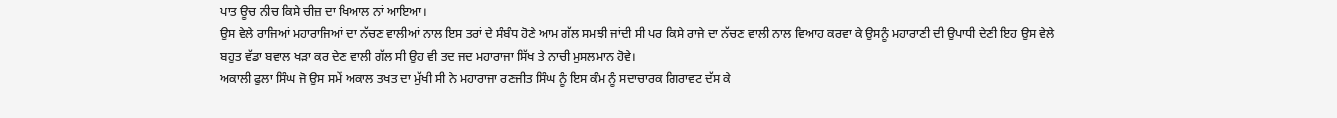ਪਾਤ ਊਚ ਨੀਚ ਕਿਸੇ ਚੀਜ਼ ਦਾ ਖਿਆਲ ਨਾਂ ਆਇਆ।
ਉਸ ਵੇਲੇ ਰਾਜਿਆਂ ਮਹਾਰਾਜਿਆਂ ਦਾ ਨੱਚਣ ਵਾਲੀਆਂ ਨਾਲ ਇਸ ਤਰਾਂ ਦੇ ਸੰਬੰਧ ਹੋਣੇ ਆਮ ਗੱਲ ਸਮਝੀ ਜਾਂਦੀ ਸੀ ਪਰ ਕਿਸੇ ਰਾਜੇ ਦਾ ਨੱਚਣ ਵਾਲੀ ਨਾਲ ਵਿਆਹ ਕਰਵਾ ਕੇ ਉਸਨੂੰ ਮਹਾਰਾਣੀ ਦੀ ਉਪਾਧੀ ਦੇਣੀ ਇਹ ਉਸ ਵੇਲੇ ਬਹੁਤ ਵੱਡਾ ਬਵਾਲ ਖੜਾ ਕਰ ਦੇਣ ਵਾਲੀ ਗੱਲ ਸੀ ਉਹ ਵੀ ਤਦ ਜਦ ਮਹਾਰਾਜਾ ਸਿੱਖ ਤੇ ਨਾਚੀ ਮੁਸਲਮਾਨ ਹੋਵੇ।
ਅਕਾਲੀ ਫੁਲਾ ਸਿੰਘ ਜੋ ਉਸ ਸਮੇਂ ਅਕਾਲ ਤਖਤ ਦਾ ਮੁੱਖੀ ਸੀ ਨੇ ਮਹਾਰਾਜਾ ਰਣਜੀਤ ਸਿੰਘ ਨੂੰ ਇਸ ਕੰਮ ਨੂੰ ਸਦਾਚਾਰਕ ਗਿਰਾਵਟ ਦੱਸ ਕੇ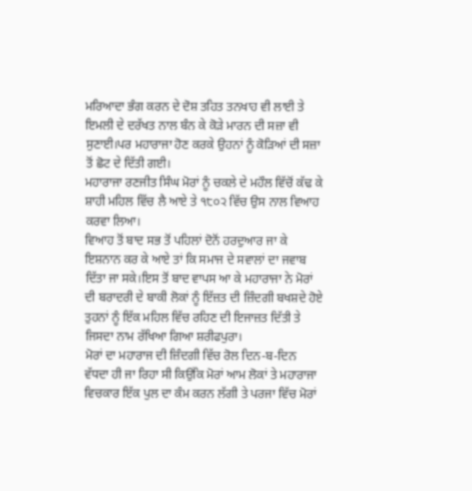ਮਰਿਆਦਾ ਭੰਗ ਕਰਨ ਦੇ ਦੋਸ਼ ਤਹਿਤ ਤਨਖਾਹ ਵੀ ਲਾਈ ਤੇ ਇਮਲੀ ਦੇ ਦਰੱਖਤ ਨਾਲ ਬੰਨ ਕੇ ਕੋੜੇ ਮਾਰਨ ਦੀ ਸਜ਼ਾ ਵੀ ਸੁਣਾਈ।ਪਰ ਮਹਾਰਾਜਾ ਹੋਣ ਕਰਕੇ ਉਹਨਾਂ ਨੂੰ ਕੋੜਿਆਂ ਦੀ ਸਜ਼ਾ ਤੋਂ ਛੋਟ ਦੇ ਦਿੱਤੀ ਗਈ।
ਮਹਾਰਾਜਾ ਰਣਜੀਤ ਸਿੰਘ ਮੋਰਾਂ ਨੂੰ ਚਕਲੇ ਦੇ ਮਹੌਲ ਵਿੱਚੋਂ ਕੱਢ ਕੇ ਸ਼ਾਹੀ ਮਹਿਲ ਵਿੱਚ ਲੈ ਆਏ ਤੇ ੧੮੦੨ ਵਿੱਚ ਉਸ ਨਾਲ ਵਿਆਹ ਕਰਵਾ ਲਿਆ।
ਵਿਆਹ ਤੋਂ ਬਾਦ ਸਭ ਤੋਂ ਪਹਿਲਾਂ ਦੋਨੋਂ ਹਰਦੁਆਰ ਜਾ ਕੇ ਇਸ਼ਨਾਨ ਕਰ ਕੇ ਆਏ ਤਾਂ ਕਿ ਸਮਾਜ ਦੇ ਸਵਾਲਾਂ ਦਾ ਜਵਾਬ ਦਿੱਤਾ ਜਾ ਸਕੇ।ਇਸ ਤੋਂ ਬਾਦ ਵਾਪਸ ਆ ਕੇ ਮਹਾਰਾਜਾ ਨੇ ਮੋਰਾਂ ਦੀ ਬਰਾਦਰੀ ਦੇ ਬਾਕੀ ਲੋਕਾਂ ਨੂੰ ਇੱਜ਼ਤ ਦੀ ਜ਼ਿੰਦਗੀ ਬਖਸ਼ਦੇ ਹੋਏ ਤੁਹਨਾਂ ਨੂੰ ਇੱਕ ਮਹਿਲ ਵਿੱਚ ਰਹਿਣ ਦੀ ਇਜਾਜ਼ਤ ਦਿੱਤੀ ਤੇ ਜਿਸਦਾ ਨਾਮ ਰੱਖਿਆ ਗਿਆ ਸ਼ਰੀਫਪੁਰਾ।
ਮੋਰਾਂ ਦਾ ਮਹਾਰਾਜ ਦੀ ਜ਼ਿੰਦਗੀ ਵਿੱਚ ਰੋਲ ਦਿਨ-ਬ-ਦਿਨ ਵੱਧਦਾ ਹੀ ਜਾ ਰਿਹਾ ਸੀ ਕਿਉਂਕਿ ਮੋਰਾਂ ਆਮ ਲੋਕਾਂ ਤੇ ਮਹਾਰਾਜਾ ਵਿਚਕਾਰ ਇੱਕ ਪੁਲ ਦਾ ਕੰਮ ਕਰਨ ਲੱਗੀ ਤੇ ਪਰਜਾ ਵਿੱਚ ਮੋਰਾਂ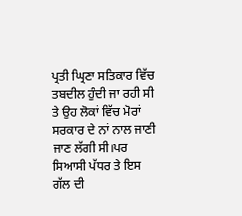ਪ੍ਰਤੀ ਘ੍ਰਿਣਾ ਸਤਿਕਾਰ ਵਿੱਚ ਤਬਦੀਲ ਹੁੰਦੀ ਜਾ ਰਹੀ ਸੀ ਤੇ ਉਹ ਲੋਕਾਂ ਵਿੱਚ ਮੋਰਾਂ ਸਰਕਾਰ ਦੇ ਨਾਂ ਨਾਲ ਜਾਣੀ ਜਾਣ ਲੱਗੀ ਸੀ।ਪਰ ਸਿਆਸੀ ਪੱਧਰ ਤੇ ਇਸ ਗੱਲ ਦੀ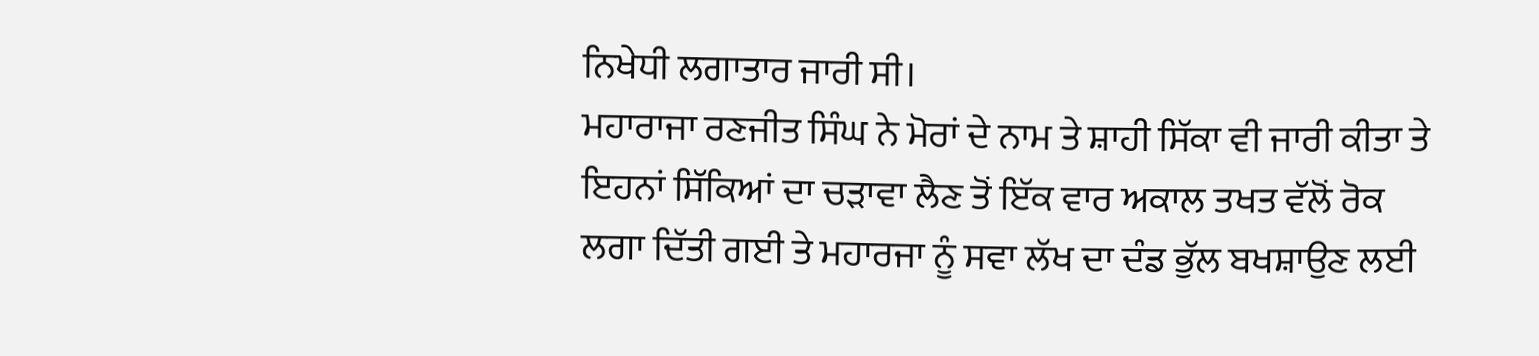ਨਿਖੇਧੀ ਲਗਾਤਾਰ ਜਾਰੀ ਸੀ।
ਮਹਾਰਾਜਾ ਰਣਜੀਤ ਸਿੰਘ ਨੇ ਮੋਰਾਂ ਦੇ ਨਾਮ ਤੇ ਸ਼ਾਹੀ ਸਿੱਕਾ ਵੀ ਜਾਰੀ ਕੀਤਾ ਤੇ ਇਹਨਾਂ ਸਿੱਕਿਆਂ ਦਾ ਚੜਾਵਾ ਲੈਣ ਤੋਂ ਇੱਕ ਵਾਰ ਅਕਾਲ ਤਖਤ ਵੱਲੋਂ ਰੋਕ ਲਗਾ ਦਿੱਤੀ ਗਈ ਤੇ ਮਹਾਰਜਾ ਨੂੰ ਸਵਾ ਲੱਖ ਦਾ ਦੰਡ ਭੁੱਲ ਬਖਸ਼ਾਉਣ ਲਈ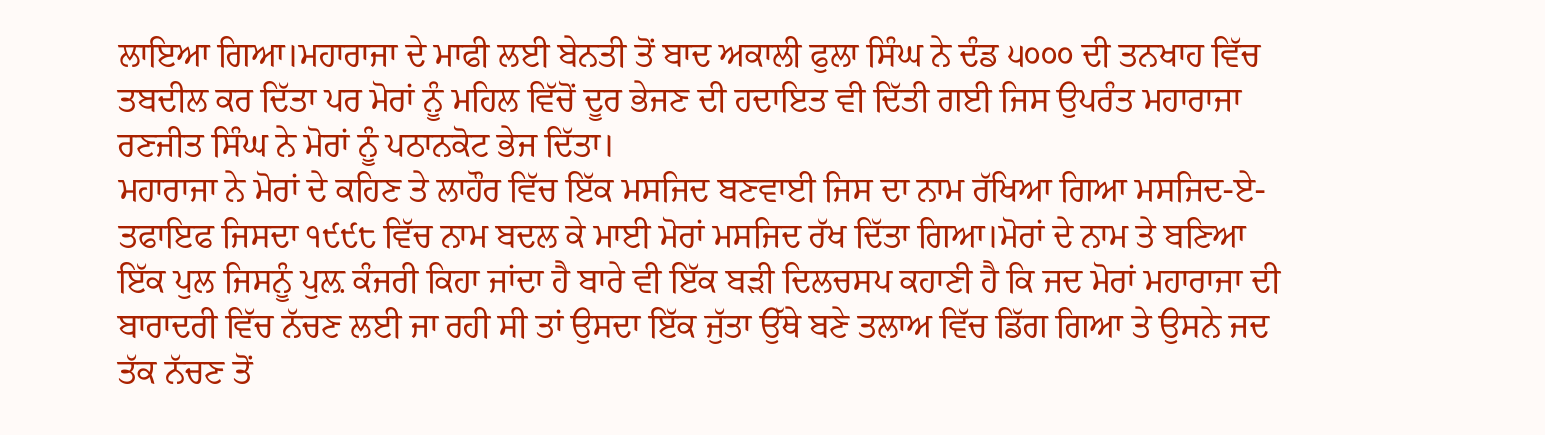ਲਾਇਆ ਗਿਆ।ਮਹਾਰਾਜਾ ਦੇ ਮਾਫੀ ਲਈ ਬੇਨਤੀ ਤੋਂ ਬਾਦ ਅਕਾਲੀ ਫੁਲਾ ਸਿੰਘ ਨੇ ਦੰਡ ੫੦੦੦ ਦੀ ਤਨਖਾਹ ਵਿੱਚ ਤਬਦੀਲ ਕਰ ਦਿੱਤਾ ਪਰ ਮੋਰਾਂ ਨੂੰ ਮਹਿਲ ਵਿੱਚੋਂ ਦੂਰ ਭੇਜਣ ਦੀ ਹਦਾਇਤ ਵੀ ਦਿੱਤੀ ਗਈ ਜਿਸ ਉਪਰੰਤ ਮਹਾਰਾਜਾ ਰਣਜੀਤ ਸਿੰਘ ਨੇ ਮੋਰਾਂ ਨੂੰ ਪਠਾਨਕੋਟ ਭੇਜ ਦਿੱਤਾ।
ਮਹਾਰਾਜਾ ਨੇ ਮੋਰਾਂ ਦੇ ਕਹਿਣ ਤੇ ਲਾਹੌਰ ਵਿੱਚ ਇੱਕ ਮਸਜਿਦ ਬਣਵਾਈ ਜਿਸ ਦਾ ਨਾਮ ਰੱਖਿਆ ਗਿਆ ਮਸਜਿਦ-ਏ-ਤਫਾਇਫ ਜਿਸਦਾ ੧੯੯੮ ਵਿੱਚ ਨਾਮ ਬਦਲ ਕੇ ਮਾਈ ਮੋਰਾਂ ਮਸਜਿਦ ਰੱਖ ਦਿੱਤਾ ਗਿਆ।ਮੋਰਾਂ ਦੇ ਨਾਮ ਤੇ ਬਣਿਆ ਇੱਕ ਪੁਲ ਜਿਸਨੂੰ ਪੁਲ਼ ਕੰਜਰੀ ਕਿਹਾ ਜਾਂਦਾ ਹੈ ਬਾਰੇ ਵੀ ਇੱਕ ਬੜੀ ਦਿਲਚਸਪ ਕਹਾਣੀ ਹੈ ਕਿ ਜਦ ਮੋਰਾਂ ਮਹਾਰਾਜਾ ਦੀ ਬਾਰਾਦਰੀ ਵਿੱਚ ਨੱਚਣ ਲਈ ਜਾ ਰਹੀ ਸੀ ਤਾਂ ਉਸਦਾ ਇੱਕ ਜੁੱਤਾ ਉੱਥੇ ਬਣੇ ਤਲਾਅ ਵਿੱਚ ਡਿੱਗ ਗਿਆ ਤੇ ਉਸਨੇ ਜਦ ਤੱਕ ਨੱਚਣ ਤੋਂ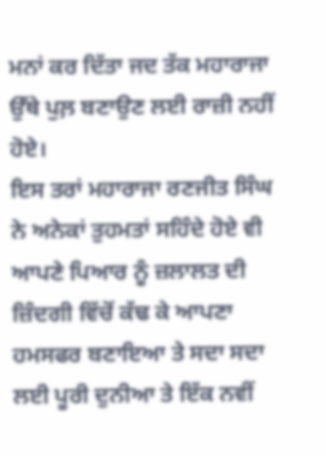ਮਨਾਂ ਕਰ ਦਿੱਤਾ ਜਦ ਤੱਕ ਮਹਾਰਾਜਾ ਉੱਥੇ ਪੁਲ਼ ਬਣਾਉਣ ਲਈ ਰਾਜ਼ੀ ਨਹੀਂ ਹੋਏ।
ਇਸ ਤਰਾਂ ਮਹਾਰਾਜਾ ਰਣਜੀਤ ਸਿੰਘ ਨੇ ਅਨੇਕਾਂ ਤੁਹਮਤਾਂ ਸਹਿੰਦੇ ਹੋਏ ਵੀ ਆਪਣੇ ਪਿਆਰ ਨੂੰ ਜ਼ਲਾਲਤ ਦੀ ਜ਼ਿੰਦਗੀ ਵਿੱਚੋਂ ਕੱਢ ਕੇ ਆਪਣਾ ਹਮਸਫਰ ਬਣਾਇਆ ਤੇ ਸਦਾ ਸਦਾ ਲਈ ਪੂਰੀ ਦੁਨੀਆ ਤੇ ਇੱਕ ਨਵੀਂ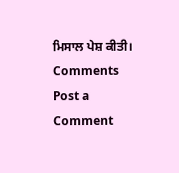ਮਿਸਾਲ ਪੇਸ਼ ਕੀਤੀ।
Comments
Post a Comment